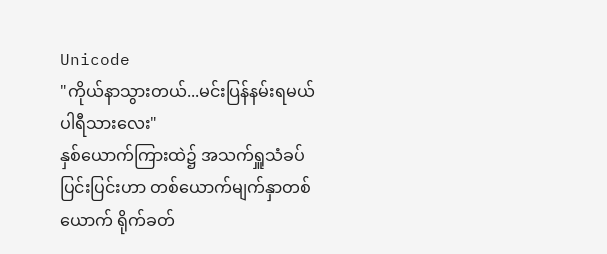Unicode
"ကိုယ်နာသွားတယ်...မင်းပြန်နမ်းရမယ် ပါရီသားလေး"
နှစ်ယောက်ကြားထဲ၌ အသက်ရှူသံခပ်ပြင်းပြင်းဟာ တစ်ယောက်မျက်နှာတစ်ယောက် ရိုက်ခတ်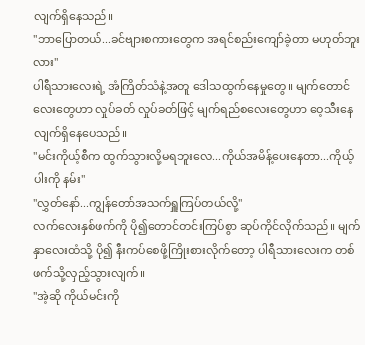လျက်ရှိနေသည်။
"ဘာပြောတယ်...ခင်ဗျားစကားတွေက အရင်စည်းကျော်ခဲ့တာ မဟုတ်ဘူးလား"
ပါရီသားလေးရဲ့ အံကြိတ်သံနဲ့အတူ ဒေါသထွက်နေမှုတွေ။ မျက်တောင်လေးတွေဟာ လှုပ်ခတ် လှုပ်ခတ်ဖြင့် မျက်ရည်စလေးတွေဟာ ဝေ့သီးနေလျက်ရှိနေပေသည်။
"မင်းကိုယ့်စီက ထွက်သွားလို့မရဘူးလေ...ကိုယ်အမိန့်ပေးနေတာ...ကိုယ့်ပါးကို နမ်း"
"လွှတ်နော်...ကျွန်တော်အသက်ရှူကြပ်တယ်လို့"
လက်လေးနှစ်ဖက်ကို ပို၍တောင်တင်းကြပ်စွာ ဆုပ်ကိုင်လိုက်သည်။ မျက်နှာလေးထံသို့ ပို၍ နီးကပ်စေဖို့ကြိုးစားလိုက်တော့ ပါရီသားလေးက တစ်ဖက်သို့လှည့်သွားလျက်။
"အဲ့ဆို ကိုယ်မင်းကို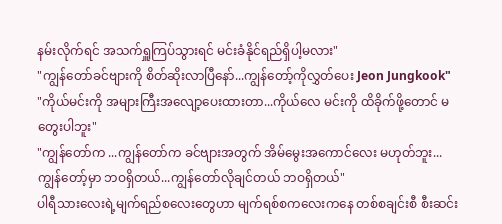နမ်းလိုက်ရင် အသက်ရှူကြပ်သွားရင် မင်းခံနိုင်ရည်ရှိပါ့မလား"
"ကျွန်တော်ခင်ဗျားကို စိတ်ဆိုးလာပြီနော်...ကျွန်တော့်ကိုလွှတ်ပေး Jeon Jungkook"
"ကိုယ်မင်းကို အများကြီးအလျော့ပေးထားတာ...ကိုယ်လေ မင်းကို ထိခိုက်ဖို့တောင် မတွေးပါဘူး"
"ကျွန်တော်က ...ကျွန်တော်က ခင်ဗျားအတွက် အိမ်မွေးအကောင်လေး မဟုတ်ဘူး...ကျွန်တော့်မှာ ဘဝရှိတယ်...ကျွန်တော်လိုချင်တယ် ဘဝရှိတယ်"
ပါရီသားလေးရဲ့မျက်ရည်စလေးတွေဟာ မျက်ရစ်စကလေးကနေ တစ်စချင်းစီ စီးဆင်း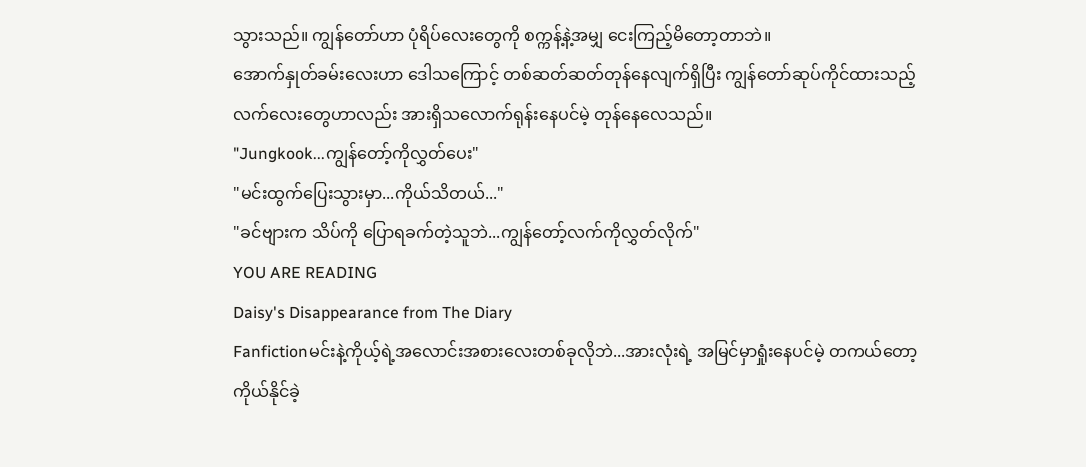သွားသည်။ ကျွန်တော်ဟာ ပုံရိပ်လေးတွေကို စက္ကန့်နဲ့အမျှ ငေးကြည့်မိတော့တာဘဲ။
အောက်နှုတ်ခမ်းလေးဟာ ဒေါသကြောင့် တစ်ဆတ်ဆတ်တုန်နေလျက်ရှိပြီး ကျွန်တော်ဆုပ်ကိုင်ထားသည့် လက်လေးတွေဟာလည်း အားရှိသလောက်ရုန်းနေပင်မဲ့ တုန်နေလေသည်။
"Jungkook...ကျွန်တော့်ကိုလွှတ်ပေး"
"မင်းထွက်ပြေးသွားမှာ...ကိုယ်သိတယ်..."
"ခင်ဗျားက သိပ်ကို ပြောရခက်တဲ့သူဘဲ...ကျွန်တော့်လက်ကိုလွှတ်လိုက်"
YOU ARE READING
Daisy's Disappearance from The Diary
Fanfictionမင်းနဲ့ကိုယ့်ရဲ့အလောင်းအစားလေးတစ်ခုလိုဘဲ...အားလုံးရဲ့ အမြင်မှာရှုံးနေပင်မဲ့ တကယ်တော့ ကိုယ်နိုင်ခဲ့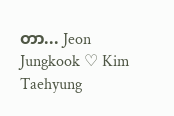တာ... Jeon Jungkook ♡ Kim Taehyung